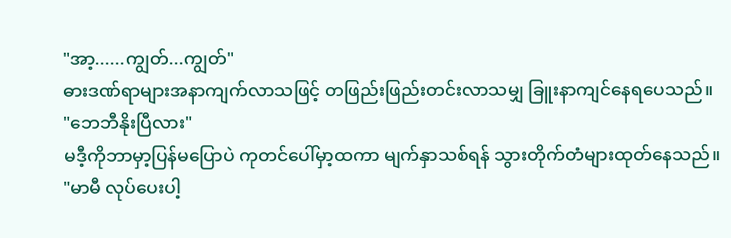"အာ့......ကျွတ်...ကျွတ်"
ဓားဒဏ်ရာများအနာကျက်လာသဖြင့် တဖြည်းဖြည်းတင်းလာသမျှ ခြူးနာကျင်နေရပေသည်။
"ဘေဘီနိုးပြီလား"
မဒီ့ကိုဘာမှာ့ပြန်မပြောပဲ ကုတင်ပေါ်မှာ့ထကာ မျက်နှာသစ်ရန် သွားတိုက်တံများထုတ်နေသည်။
"မာမီ လုပ်ပေးပါ့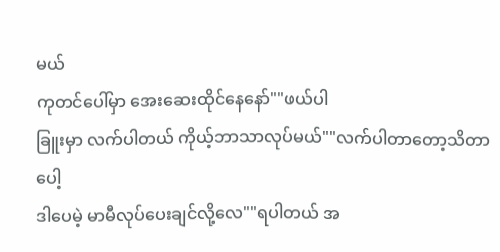မယ်
ကုတင်ပေါ်မှာ အေးဆေးထိုင်နေနော်""ဖယ်ပါ
ခြူးမှာ လက်ပါတယ် ကိုယ့်ဘာသာလုပ်မယ်""လက်ပါတာတော့သိတာပေါ့
ဒါပေမဲ့ မာမီလုပ်ပေးချင်လို့လေ""ရပါတယ် အ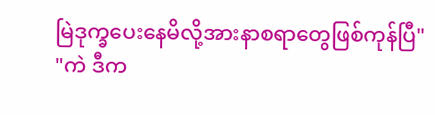မြဲဒုက္ခပေးနေမိလို့အားနာစရာတွေဖြစ်ကုန်ပြီ"
"ကဲ ဒီက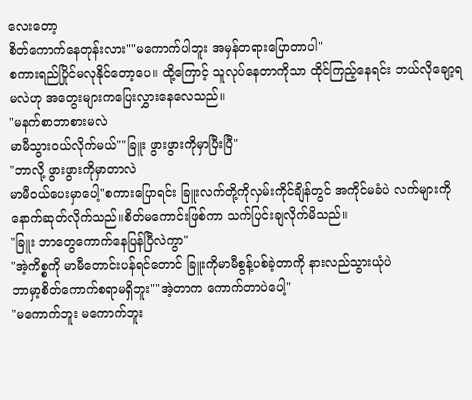လေးတော့
စိတ်ကောက်နေတုန်းလား""မကောက်ပါဘူး အမှန်တရားပြောတာပါ"
စကားရည်ပြိုင်မလုနိုင်တော့ပေ။ ထို့ကြောင့် သူလုပ်နေတာကိုသာ ထိုင်ကြည့်နေရင်း ဘယ်လိုချော့ရမလဲဟု အတွေးများကပြေးလွှားနေလေသည်။
"မနက်စာဘာစားမလဲ
မာမီသွားဝယ်လိုက်မယ်""ခြူး ဖွားဖွားကိုမှာပြီးပြီ"
"ဘာလို့ ဖွားဖွားကိုမှာတာလဲ
မာမီဝယ်ပေးမှာပေါ့"စကားပြောရင်း ခြူးလက်တို့ကိုလှမ်းကိုင်ချိန်တွင် အကိုင်မခံပဲ လက်များကို နောက်ဆုတ်လိုက်သည်။စိတ်မကောင်းဖြစ်ကာ သက်ပြင်းချလိုက်မိသည်။
"ခြူး ဘာတွေကောက်နေပြန်ပြီလဲကွာ"
"အဲ့ကိစ္စကို မာမီတောင်းပန်ရင်တောင် ခြူးကိုမာမီစွန့်ပစ်ခဲ့တာကို နားလည်သွားယုံပဲ
ဘာမှာ့စိတ်ကောက်စရာမရှိဘူး""အဲ့တာက ကောက်တာပဲပေါ့"
"မကောက်ဘူး မကောက်ဘူး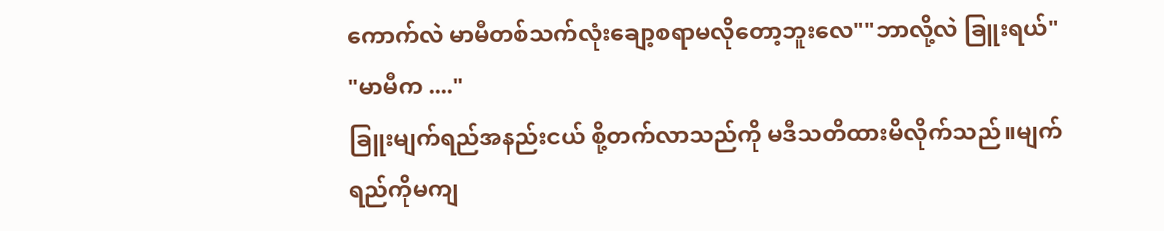ကောက်လဲ မာမီတစ်သက်လုံးချော့စရာမလိုတော့ဘူးလေ""ဘာလို့လဲ ခြူးရယ်"
"မာမီက ...."
ခြူးမျက်ရည်အနည်းငယ် စို့တက်လာသည်ကို မဒီသတိထားမိလိုက်သည်။မျက်ရည်ကိုမကျ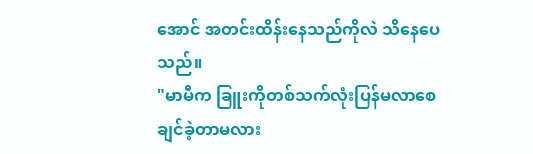အောင် အတင်းထိန်းနေသည်ကိုလဲ သိနေပေသည်။
"မာမီက ခြူးကိုတစ်သက်လုံးပြန်မလာစေချင်ခဲ့တာမလား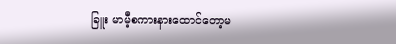ခြူး မာမီ့စကားနားထောင်တော့မ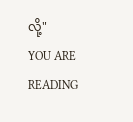လို့"
YOU ARE READING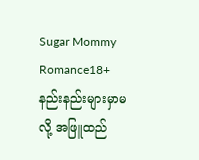Sugar Mommy
Romance18+ နည်းနည်းများမှာမလို့ အဖြူထည်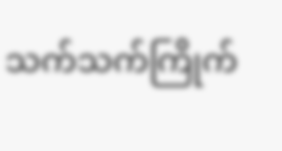သက်သက်ကြိုက်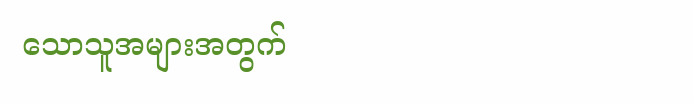သောသူအများအတွက်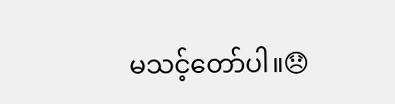မသင့်တော်ပါ။😞